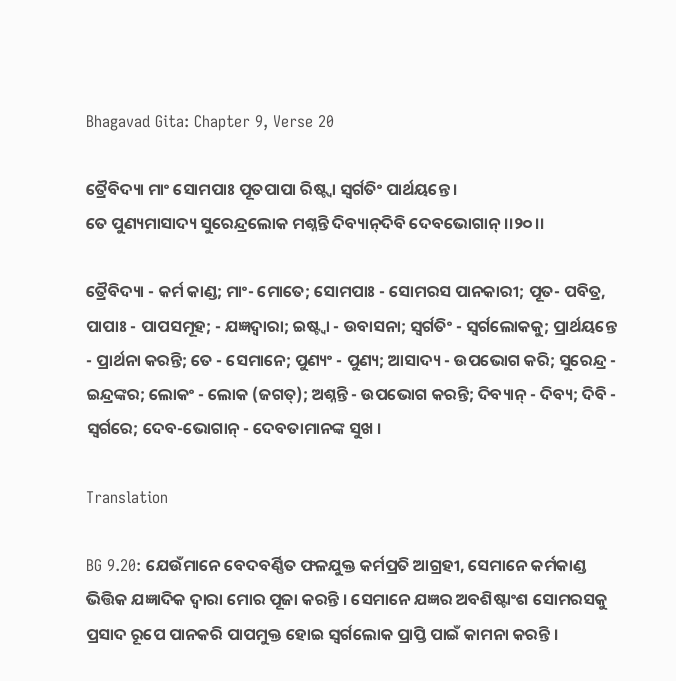Bhagavad Gita: Chapter 9, Verse 20

ତ୍ରୈବିଦ୍ୟା ମାଂ ସୋମପାଃ ପୂତପାପା ରିଷ୍ଟ୍ୱା ସ୍ୱର୍ଗତିଂ ପାର୍ଥୟନ୍ତେ ।
ତେ ପୁଣ୍ୟମାସାଦ୍ୟ ସୁରେନ୍ଦ୍ରଲୋକ ମଶ୍ନନ୍ତି ଦିବ୍ୟାନ୍‌ଦିବି ଦେବଭୋଗାନ୍ ।।୨୦।।

ତ୍ରୈବିଦ୍ୟା - କର୍ମ କାଣ୍ଡ; ମାଂ- ମୋତେ; ସୋମପାଃ - ସୋମରସ ପାନକାରୀ; ପୂତ- ପବିତ୍ର, ପାପାଃ - ପାପସମୂହ; - ଯଜ୍ଞଦ୍ୱାରା; ଇଷ୍ଟ୍ୱା - ଉବାସନା; ସ୍ୱର୍ଗତିଂ - ସ୍ୱର୍ଗଲୋକକୁ; ପ୍ରାର୍ଥୟନ୍ତେ - ପ୍ରାର୍ଥନା କରନ୍ତି; ତେ - ସେମାନେ; ପୁଣ୍ୟଂ - ପୁଣ୍ୟ; ଆସାଦ୍ୟ - ଉପଭୋଗ କରି; ସୁରେନ୍ଦ୍ର - ଇନ୍ଦ୍ରଙ୍କର; ଲୋକଂ - ଲୋକ (ଜଗତ୍‌); ଅଶ୍ନନ୍ତି - ଉପଭୋଗ କରନ୍ତି; ଦିବ୍ୟାନ୍ - ଦିବ୍ୟ; ଦିବି - ସ୍ୱର୍ଗରେ; ଦେବ-ଭୋଗାନ୍ - ଦେବତାମାନଙ୍କ ସୁଖ ।

Translation

BG 9.20: ଯେଉଁମାନେ ବେଦବର୍ଣ୍ଣିତ ଫଳଯୁକ୍ତ କର୍ମପ୍ରତି ଆଗ୍ରହୀ, ସେମାନେ କର୍ମକାଣ୍ଡ ଭିତ୍ତିକ ଯଜ୍ଞାଦିକ ଦ୍ୱାରା ମୋର ପୂଜା କରନ୍ତି । ସେମାନେ ଯଜ୍ଞର ଅବଶିଷ୍ଟାଂଶ ସୋମରସକୁ ପ୍ରସାଦ ରୂପେ ପାନକରି ପାପମୁକ୍ତ ହୋଇ ସ୍ୱର୍ଗଲୋକ ପ୍ରାପ୍ତି ପାଇଁ କାମନା କରନ୍ତି ।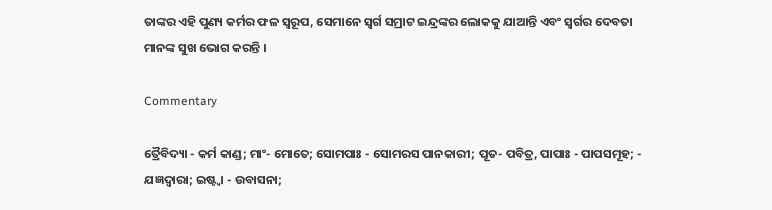ତାଙ୍କର ଏହି ପୁଣ୍ୟ କର୍ମର ଫଳ ସ୍ୱରୂପ, ସେମାନେ ସ୍ୱର୍ଗ ସମ୍ରାଟ ଇନ୍ଦ୍ରଙ୍କର ଲୋକକୁ ଯାଆନ୍ତି ଏବଂ ସ୍ୱର୍ଗର ଦେବତା ମାନଙ୍କ ସୁଖ ଭୋଗ କରନ୍ତି ।

Commentary

ତ୍ରୈବିଦ୍ୟା - କର୍ମ କାଣ୍ଡ; ମାଂ- ମୋତେ; ସୋମପାଃ - ସୋମରସ ପାନକାରୀ; ପୂତ- ପବିତ୍ର, ପାପାଃ - ପାପସମୂହ; - ଯଜ୍ଞଦ୍ୱାରା; ଇଷ୍ଟ୍ୱା - ଉବାସନା;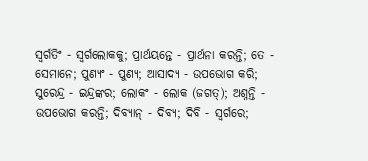ସ୍ୱର୍ଗତିଂ - ସ୍ୱର୍ଗଲୋକକୁ; ପ୍ରାର୍ଥୟନ୍ତେ - ପ୍ରାର୍ଥନା କରନ୍ତି; ତେ - ସେମାନେ; ପୁଣ୍ୟଂ - ପୁଣ୍ୟ; ଆସାଦ୍ୟ - ଉପଭୋଗ କରି; ସୁରେନ୍ଦ୍ର - ଇନ୍ଦ୍ରଙ୍କର; ଲୋକଂ - ଲୋକ (ଜଗତ୍‌); ଅଶ୍ନନ୍ତି - ଉପଭୋଗ କରନ୍ତି; ଦିବ୍ୟାନ୍ - ଦିବ୍ୟ; ଦିବି - ସ୍ୱର୍ଗରେ;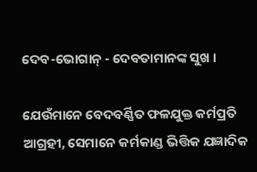ଦେବ-ଭୋଗାନ୍ - ଦେବତାମାନଙ୍କ ସୁଖ ।

ଯେଉଁମାନେ ବେଦବର୍ଣ୍ଣିତ ଫଳଯୁକ୍ତ କର୍ମପ୍ରତି ଆଗ୍ରହୀ, ସେମାନେ କର୍ମକାଣ୍ଡ ଭିତ୍ତିକ ଯଜ୍ଞାଦିକ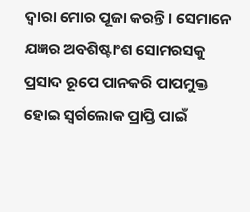ଦ୍ୱାରା ମୋର ପୂଜା କରନ୍ତି । ସେମାନେ ଯଜ୍ଞର ଅବଶିଷ୍ଟାଂଶ ସୋମରସକୁ ପ୍ରସାଦ ରୂପେ ପାନକରି ପାପମୁକ୍ତ ହୋଇ ସ୍ୱର୍ଗଲୋକ ପ୍ରାପ୍ତି ପାଇଁ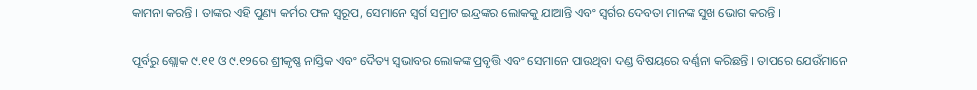କାମନା କରନ୍ତି । ତାଙ୍କର ଏହି ପୁଣ୍ୟ କର୍ମର ଫଳ ସ୍ୱରୂପ, ସେମାନେ ସ୍ୱର୍ଗ ସମ୍ରାଟ ଇନ୍ଦ୍ରଙ୍କର ଲୋକକୁ ଯାଆନ୍ତି ଏବଂ ସ୍ୱର୍ଗର ଦେବତା ମାନଙ୍କ ସୁଖ ଭୋଗ କରନ୍ତି ।

ପୂର୍ବରୁ ଶ୍ଲୋକ ୯.୧୧ ଓ ୯.୧୨ରେ ଶ୍ରୀକୃଷ୍ଣ ନାସ୍ତିକ ଏବଂ ଦୈତ୍ୟ ସ୍ୱଭାବର ଲୋକଙ୍କ ପ୍ରବୃତ୍ତି ଏବଂ ସେମାନେ ପାଉଥିବା ଦଣ୍ଡ ବିଷୟରେ ବର୍ଣ୍ଣନା କରିଛନ୍ତି । ତାପରେ ଯେଉଁମାନେ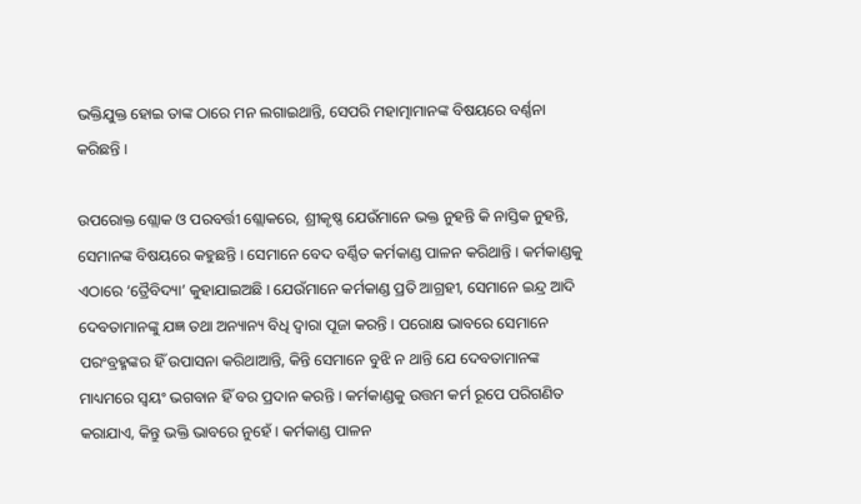ଭକ୍ତିଯୁକ୍ତ ହୋଇ ତାଙ୍କ ଠାରେ ମନ ଲଗାଇଥାନ୍ତି, ସେପରି ମହାତ୍ମାମାନଙ୍କ ବିଷୟରେ ବର୍ଣ୍ଣନା କରିଛନ୍ତି ।

ଉପରୋକ୍ତ ଶ୍ଲୋକ ଓ ପରବର୍ତ୍ତୀ ଶ୍ଲୋକରେ, ଶ୍ରୀକୃଷ୍ଣ ଯେଉଁମାନେ ଭକ୍ତ ନୁହନ୍ତି କି ନାସ୍ତିକ ନୁହନ୍ତି, ସେମାନଙ୍କ ବିଷୟରେ କହୁଛନ୍ତି । ସେମାନେ ବେଦ ବର୍ଣ୍ଣିତ କର୍ମକାଣ୍ଡ ପାଳନ କରିଥାନ୍ତି । କର୍ମକାଣ୍ଡକୁ ଏଠାରେ ‘ତ୍ରୈବିଦ୍ୟା’ କୁହାଯାଇଅଛି । ଯେଉଁମାନେ କର୍ମକାଣ୍ଡ ପ୍ରତି ଆଗ୍ରହୀ, ସେମାନେ ଇନ୍ଦ୍ର ଆଦି ଦେବତାମାନଙ୍କୁ ଯଜ୍ଞ ତଥା ଅନ୍ୟାନ୍ୟ ବିଧି ଦ୍ୱାରା ପୂଜା କରନ୍ତି । ପରୋକ୍ଷ ଭାବରେ ସେମାନେ ପରଂବ୍ରହ୍ମଙ୍କର ହିଁ ଉପାସନା କରିଥାଆନ୍ତି, କିନ୍ତି ସେମାନେ ବୁଝି ନ ଥାନ୍ତି ଯେ ଦେବତାମାନଙ୍କ ମାଧ୍ୟମରେ ସ୍ୱୟଂ ଭଗବାନ ହିଁ ବର ପ୍ରଦାନ କରନ୍ତି । କର୍ମକାଣ୍ଡକୁ ଉତ୍ତମ କର୍ମ ରୂପେ ପରିଗଣିତ କରାଯାଏ, କିନ୍ତୁ ଭକ୍ତି ଭାବରେ ନୁହେଁ । କର୍ମକାଣ୍ଡ ପାଳନ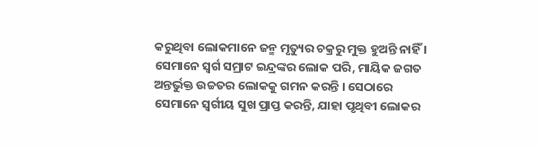କରୁଥିବା ଲୋକମାନେ ଜନ୍ମ ମୃତ୍ୟୁର ଚକ୍ରରୁ ମୁକ୍ତ ହୁଅନ୍ତି ନାହିଁ । ସେମାନେ ସ୍ୱର୍ଗ ସମ୍ରାଟ ଇନ୍ଦ୍ରଙ୍କର ଲୋକ ପରି, ମାୟିକ ଜଗତ ଅନ୍ତର୍ଭୁକ୍ତ ଉଚ୍ଚତର ଲୋକକୁ ଗମନ କରନ୍ତି । ସେଠାରେ ସେମାନେ ସ୍ୱର୍ଗୀୟ ସୁଖ ପ୍ରାପ୍ତ କରନ୍ତି, ଯାହା ପୃଥିବୀ ଲୋକର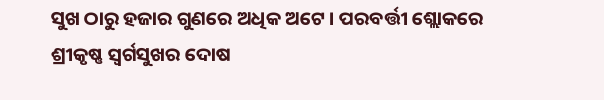ସୁଖ ଠାରୁ ହଜାର ଗୁଣରେ ଅଧିକ ଅଟେ । ପରବର୍ତ୍ତୀ ଶ୍ଲୋକରେ ଶ୍ରୀକୃଷ୍ଣ ସ୍ୱର୍ଗସୁଖର ଦୋଷ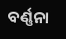ବର୍ଣ୍ଣନା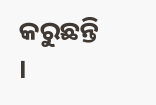କରୁଛନ୍ତି ।